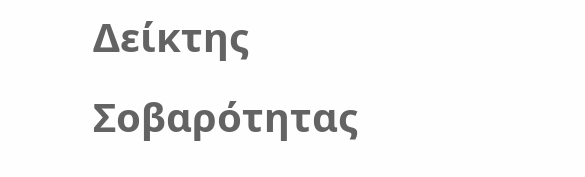Δείκτης Σοβαρότητας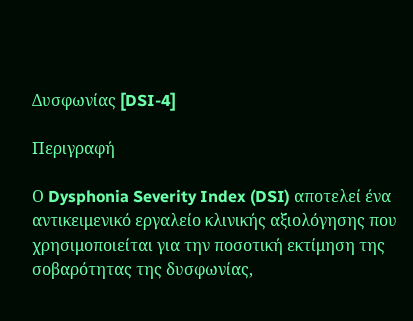Δυσφωνίας [DSI-4]

Περιγραφή

Ο Dysphonia Severity Index (DSI) αποτελεί ένα αντικειμενικό εργαλείο κλινικής αξιολόγησης που χρησιμοποιείται για την ποσοτική εκτίμηση της σοβαρότητας της δυσφωνίας,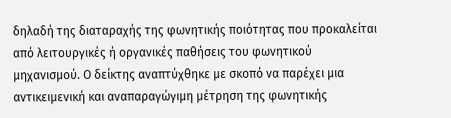δηλαδή της διαταραχής της φωνητικής ποιότητας που προκαλείται από λειτουργικές ή οργανικές παθήσεις του φωνητικού μηχανισμού. Ο δείκτης αναπτύχθηκε με σκοπό να παρέχει μια αντικειμενική και αναπαραγώγιμη μέτρηση της φωνητικής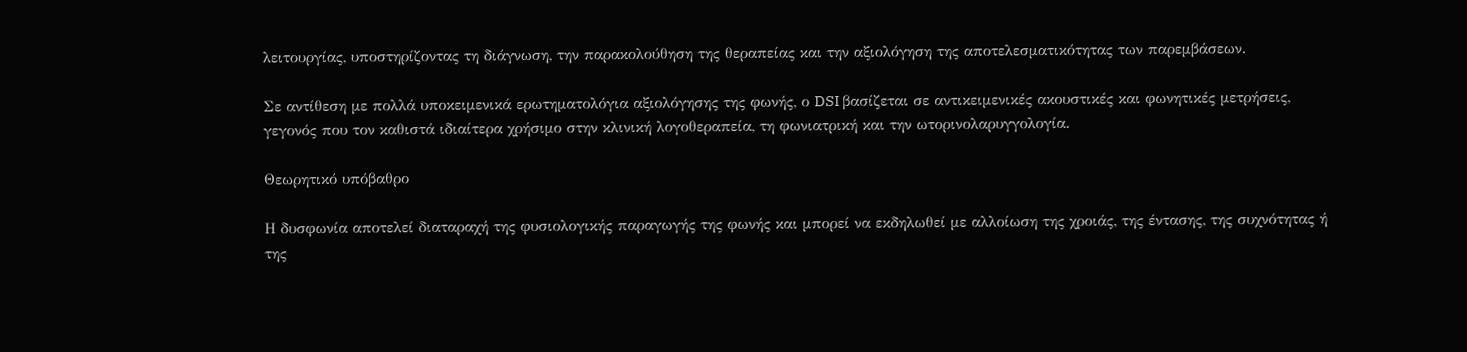λειτουργίας, υποστηρίζοντας τη διάγνωση, την παρακολούθηση της θεραπείας και την αξιολόγηση της αποτελεσματικότητας των παρεμβάσεων.

Σε αντίθεση με πολλά υποκειμενικά ερωτηματολόγια αξιολόγησης της φωνής, ο DSI βασίζεται σε αντικειμενικές ακουστικές και φωνητικές μετρήσεις, γεγονός που τον καθιστά ιδιαίτερα χρήσιμο στην κλινική λογοθεραπεία, τη φωνιατρική και την ωτορινολαρυγγολογία.

Θεωρητικό υπόβαθρο

Η δυσφωνία αποτελεί διαταραχή της φυσιολογικής παραγωγής της φωνής και μπορεί να εκδηλωθεί με αλλοίωση της χροιάς, της έντασης, της συχνότητας ή της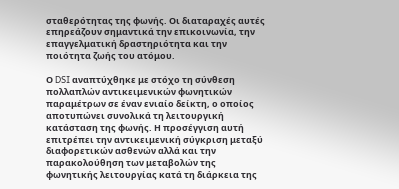σταθερότητας της φωνής. Οι διαταραχές αυτές επηρεάζουν σημαντικά την επικοινωνία, την επαγγελματική δραστηριότητα και την ποιότητα ζωής του ατόμου.

Ο DSI αναπτύχθηκε με στόχο τη σύνθεση πολλαπλών αντικειμενικών φωνητικών παραμέτρων σε έναν ενιαίο δείκτη, ο οποίος αποτυπώνει συνολικά τη λειτουργική κατάσταση της φωνής. Η προσέγγιση αυτή επιτρέπει την αντικειμενική σύγκριση μεταξύ διαφορετικών ασθενών αλλά και την παρακολούθηση των μεταβολών της φωνητικής λειτουργίας κατά τη διάρκεια της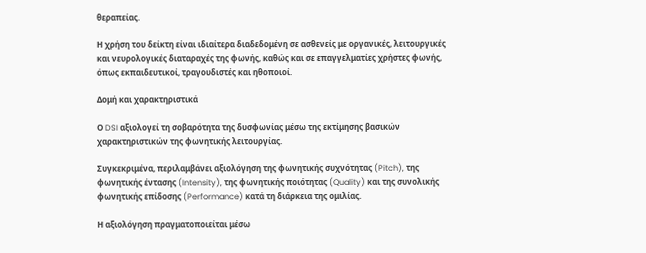θεραπείας.

Η χρήση του δείκτη είναι ιδιαίτερα διαδεδομένη σε ασθενείς με οργανικές, λειτουργικές και νευρολογικές διαταραχές της φωνής, καθώς και σε επαγγελματίες χρήστες φωνής, όπως εκπαιδευτικοί, τραγουδιστές και ηθοποιοί.

Δομή και χαρακτηριστικά

Ο DSI αξιολογεί τη σοβαρότητα της δυσφωνίας μέσω της εκτίμησης βασικών χαρακτηριστικών της φωνητικής λειτουργίας.

Συγκεκριμένα, περιλαμβάνει αξιολόγηση της φωνητικής συχνότητας (Pitch), της φωνητικής έντασης (Intensity), της φωνητικής ποιότητας (Quality) και της συνολικής φωνητικής επίδοσης (Performance) κατά τη διάρκεια της ομιλίας.

Η αξιολόγηση πραγματοποιείται μέσω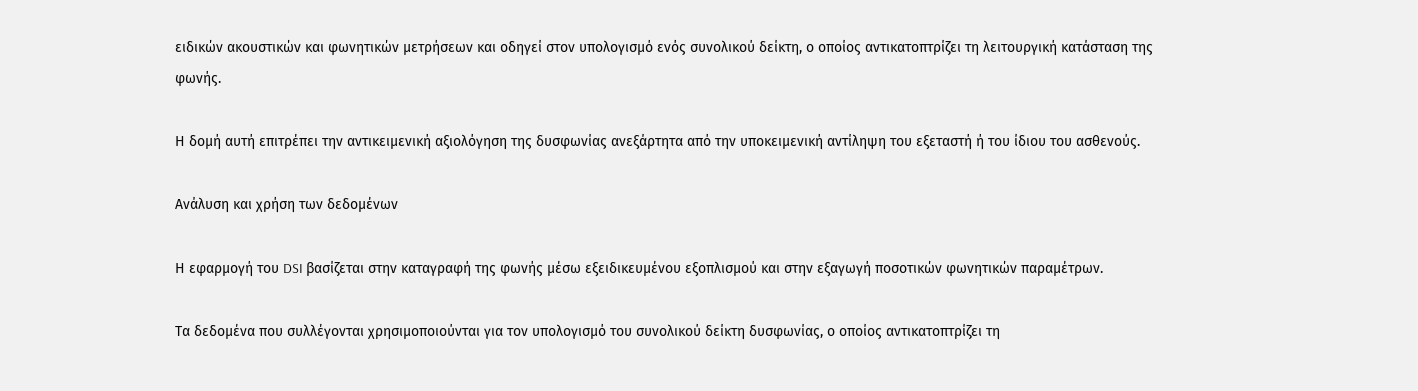ειδικών ακουστικών και φωνητικών μετρήσεων και οδηγεί στον υπολογισμό ενός συνολικού δείκτη, ο οποίος αντικατοπτρίζει τη λειτουργική κατάσταση της φωνής.

Η δομή αυτή επιτρέπει την αντικειμενική αξιολόγηση της δυσφωνίας ανεξάρτητα από την υποκειμενική αντίληψη του εξεταστή ή του ίδιου του ασθενούς.

Ανάλυση και χρήση των δεδομένων

Η εφαρμογή του DSI βασίζεται στην καταγραφή της φωνής μέσω εξειδικευμένου εξοπλισμού και στην εξαγωγή ποσοτικών φωνητικών παραμέτρων.

Τα δεδομένα που συλλέγονται χρησιμοποιούνται για τον υπολογισμό του συνολικού δείκτη δυσφωνίας, ο οποίος αντικατοπτρίζει τη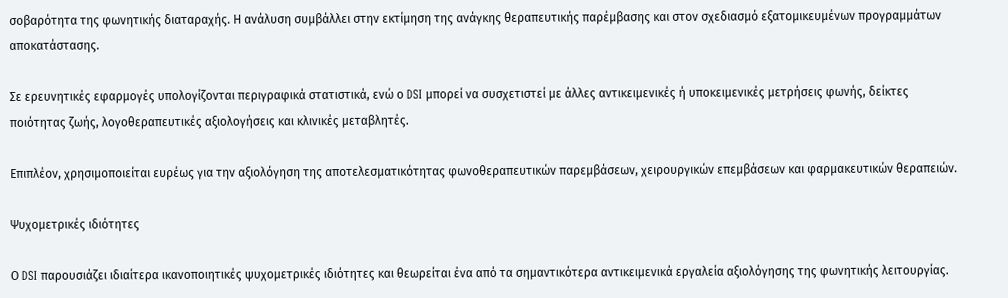σοβαρότητα της φωνητικής διαταραχής. Η ανάλυση συμβάλλει στην εκτίμηση της ανάγκης θεραπευτικής παρέμβασης και στον σχεδιασμό εξατομικευμένων προγραμμάτων αποκατάστασης.

Σε ερευνητικές εφαρμογές υπολογίζονται περιγραφικά στατιστικά, ενώ ο DSI μπορεί να συσχετιστεί με άλλες αντικειμενικές ή υποκειμενικές μετρήσεις φωνής, δείκτες ποιότητας ζωής, λογοθεραπευτικές αξιολογήσεις και κλινικές μεταβλητές.

Επιπλέον, χρησιμοποιείται ευρέως για την αξιολόγηση της αποτελεσματικότητας φωνοθεραπευτικών παρεμβάσεων, χειρουργικών επεμβάσεων και φαρμακευτικών θεραπειών.

Ψυχομετρικές ιδιότητες

Ο DSI παρουσιάζει ιδιαίτερα ικανοποιητικές ψυχομετρικές ιδιότητες και θεωρείται ένα από τα σημαντικότερα αντικειμενικά εργαλεία αξιολόγησης της φωνητικής λειτουργίας.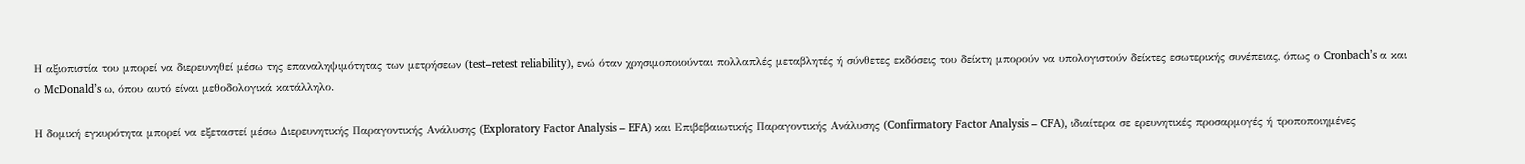Η αξιοπιστία του μπορεί να διερευνηθεί μέσω της επαναληψιμότητας των μετρήσεων (test–retest reliability), ενώ όταν χρησιμοποιούνται πολλαπλές μεταβλητές ή σύνθετες εκδόσεις του δείκτη μπορούν να υπολογιστούν δείκτες εσωτερικής συνέπειας, όπως ο Cronbach’s α και ο McDonald’s ω, όπου αυτό είναι μεθοδολογικά κατάλληλο.

Η δομική εγκυρότητα μπορεί να εξεταστεί μέσω Διερευνητικής Παραγοντικής Ανάλυσης (Exploratory Factor Analysis – EFA) και Επιβεβαιωτικής Παραγοντικής Ανάλυσης (Confirmatory Factor Analysis – CFA), ιδιαίτερα σε ερευνητικές προσαρμογές ή τροποποιημένες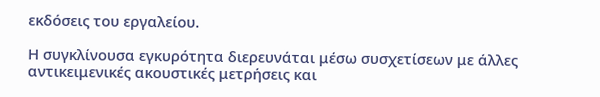εκδόσεις του εργαλείου.

Η συγκλίνουσα εγκυρότητα διερευνάται μέσω συσχετίσεων με άλλες αντικειμενικές ακουστικές μετρήσεις και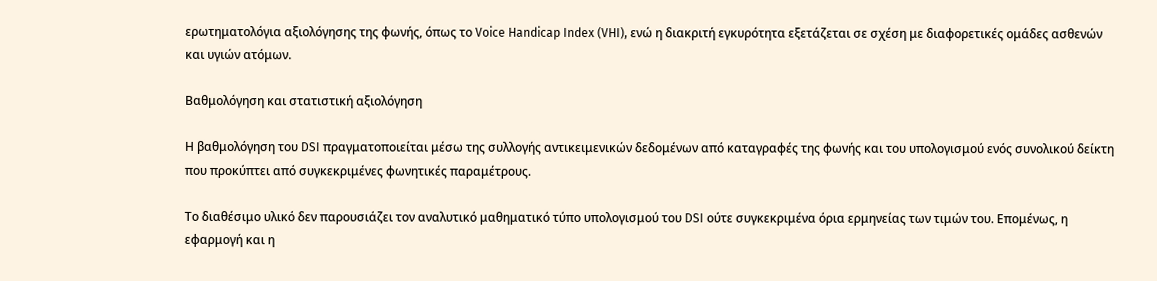ερωτηματολόγια αξιολόγησης της φωνής, όπως το Voice Handicap Index (VHI), ενώ η διακριτή εγκυρότητα εξετάζεται σε σχέση με διαφορετικές ομάδες ασθενών και υγιών ατόμων.

Βαθμολόγηση και στατιστική αξιολόγηση

Η βαθμολόγηση του DSI πραγματοποιείται μέσω της συλλογής αντικειμενικών δεδομένων από καταγραφές της φωνής και του υπολογισμού ενός συνολικού δείκτη που προκύπτει από συγκεκριμένες φωνητικές παραμέτρους.

Το διαθέσιμο υλικό δεν παρουσιάζει τον αναλυτικό μαθηματικό τύπο υπολογισμού του DSI ούτε συγκεκριμένα όρια ερμηνείας των τιμών του. Επομένως, η εφαρμογή και η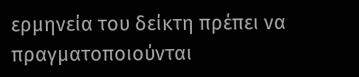ερμηνεία του δείκτη πρέπει να πραγματοποιούνται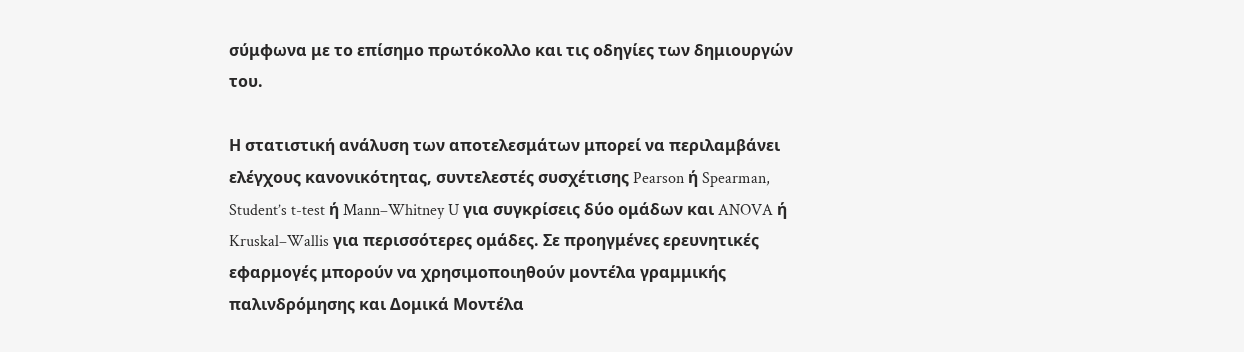σύμφωνα με το επίσημο πρωτόκολλο και τις οδηγίες των δημιουργών του.

Η στατιστική ανάλυση των αποτελεσμάτων μπορεί να περιλαμβάνει ελέγχους κανονικότητας, συντελεστές συσχέτισης Pearson ή Spearman, Student’s t-test ή Mann–Whitney U για συγκρίσεις δύο ομάδων και ANOVA ή Kruskal–Wallis για περισσότερες ομάδες. Σε προηγμένες ερευνητικές εφαρμογές μπορούν να χρησιμοποιηθούν μοντέλα γραμμικής παλινδρόμησης και Δομικά Μοντέλα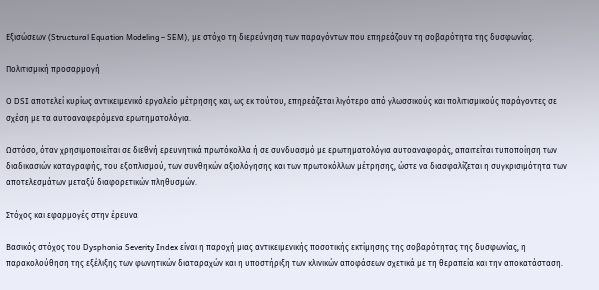Εξισώσεων (Structural Equation Modeling – SEM), με στόχο τη διερεύνηση των παραγόντων που επηρεάζουν τη σοβαρότητα της δυσφωνίας.

Πολιτισμική προσαρμογή

Ο DSI αποτελεί κυρίως αντικειμενικό εργαλείο μέτρησης και, ως εκ τούτου, επηρεάζεται λιγότερο από γλωσσικούς και πολιτισμικούς παράγοντες σε σχέση με τα αυτοαναφερόμενα ερωτηματολόγια.

Ωστόσο, όταν χρησιμοποιείται σε διεθνή ερευνητικά πρωτόκολλα ή σε συνδυασμό με ερωτηματολόγια αυτοαναφοράς, απαιτείται τυποποίηση των διαδικασιών καταγραφής, του εξοπλισμού, των συνθηκών αξιολόγησης και των πρωτοκόλλων μέτρησης, ώστε να διασφαλίζεται η συγκρισιμότητα των αποτελεσμάτων μεταξύ διαφορετικών πληθυσμών.

Στόχος και εφαρμογές στην έρευνα

Βασικός στόχος του Dysphonia Severity Index είναι η παροχή μιας αντικειμενικής ποσοτικής εκτίμησης της σοβαρότητας της δυσφωνίας, η παρακολούθηση της εξέλιξης των φωνητικών διαταραχών και η υποστήριξη των κλινικών αποφάσεων σχετικά με τη θεραπεία και την αποκατάσταση.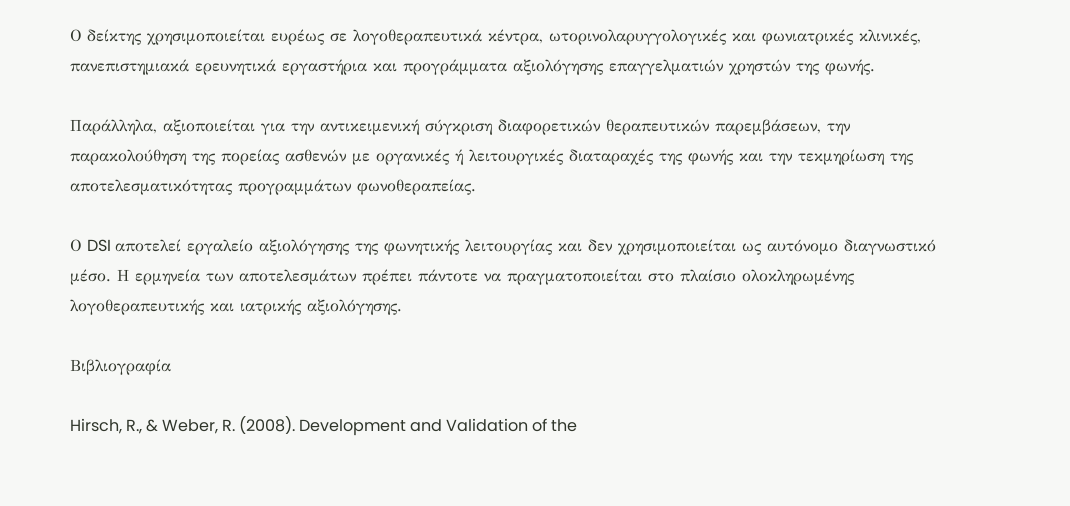Ο δείκτης χρησιμοποιείται ευρέως σε λογοθεραπευτικά κέντρα, ωτορινολαρυγγολογικές και φωνιατρικές κλινικές, πανεπιστημιακά ερευνητικά εργαστήρια και προγράμματα αξιολόγησης επαγγελματιών χρηστών της φωνής.

Παράλληλα, αξιοποιείται για την αντικειμενική σύγκριση διαφορετικών θεραπευτικών παρεμβάσεων, την παρακολούθηση της πορείας ασθενών με οργανικές ή λειτουργικές διαταραχές της φωνής και την τεκμηρίωση της αποτελεσματικότητας προγραμμάτων φωνοθεραπείας.

Ο DSI αποτελεί εργαλείο αξιολόγησης της φωνητικής λειτουργίας και δεν χρησιμοποιείται ως αυτόνομο διαγνωστικό μέσο. Η ερμηνεία των αποτελεσμάτων πρέπει πάντοτε να πραγματοποιείται στο πλαίσιο ολοκληρωμένης λογοθεραπευτικής και ιατρικής αξιολόγησης.

Βιβλιογραφία

Hirsch, R., & Weber, R. (2008). Development and Validation of the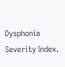Dysphonia Severity Index.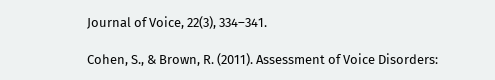Journal of Voice, 22(3), 334–341.

Cohen, S., & Brown, R. (2011). Assessment of Voice Disorders: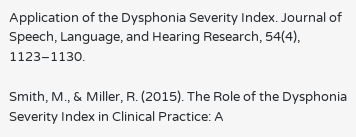Application of the Dysphonia Severity Index. Journal of Speech, Language, and Hearing Research, 54(4), 1123–1130.

Smith, M., & Miller, R. (2015). The Role of the Dysphonia Severity Index in Clinical Practice: A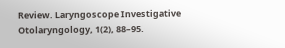Review. Laryngoscope Investigative Otolaryngology, 1(2), 88–95.